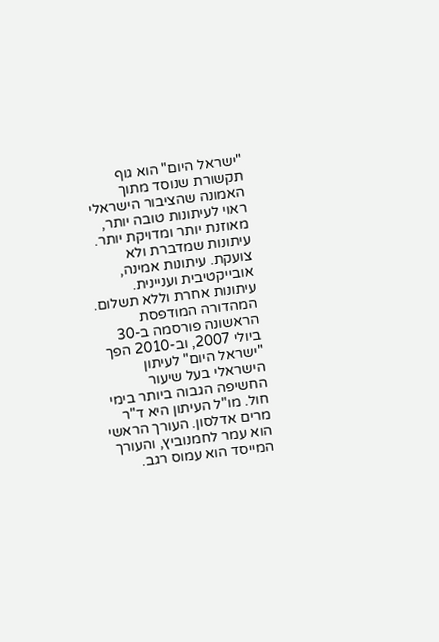"ישראל היום" הוא גוף תקשורת שנוסד מתוך האמונה שהציבור הישראלי ראוי לעיתונות טובה יותר, מאוזנת יותר ומדויקת יותר. עיתונות שמדברת ולא צועקת. עיתונות אמינה, אובייקטיבית ועניינית. עיתונות אחרת וללא תשלום. המהדורה המודפסת הראשונה פורסמה ב-30 ביולי 2007, וב-2010 הפך "ישראל היום" לעיתון הישראלי בעל שיעור החשיפה הגבוה ביותר בימי חול. מו"ל העיתון היא ד"ר מרים אדלסון. העורך הראשי הוא עמר לחמנוביץ, והעורך המייסד הוא עמוס רגב.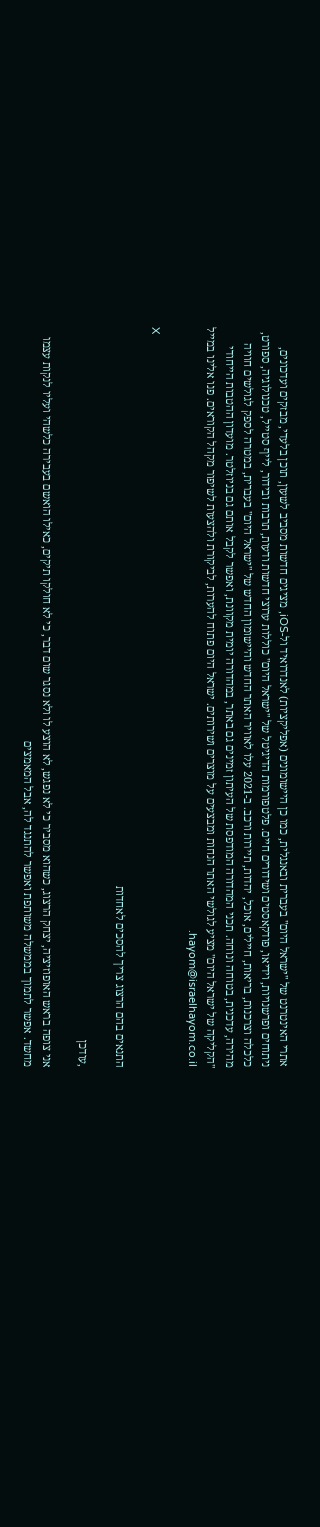אתרי האינטרנט של "ישראל היום" בעברית ובאנגלית, כמו כן היישומונים (אפליקציות) לאנדרואיד ול-iOS, מציגים חדשות מסביב לשעון, תוכן בלעדי, מבזקים ועדכונים, ניתוחים ופרשנויות, וידיאו, פודקאסטים ושידורים חיים. פלטפורמות הדיגיטל של "ישראל היום" כוללות ערוצי חדשות ודעות, תרבות ובידור, לייף סטייל, טכנולוגיה, ספורט, כלכלה וצרכנות, בריאות, חיילים, אוכל, יהדות, תיירות ורכב. ב-2021 עלו לאוויר האתר החדש והיישומון החדש של "ישראל היום" בעברית, במטרה לספק לגולשים חוויה מהירה, עדכנית, בטוחה ונוחה. תכני המהדורה המודפסת של העיתון זמינים גם באתר, במהדורה יומית מקוונת, ואפשר לקבל אותם גם בניוזלטר. מועדון ההטבות הייחודי "הקליקה של ישראל היום" מציע לגולשי האתר הנחות ומבצעים על מוצרים ושירותים. ישראל היום פתוח להערות, לביקורת ולהצעות לשיפור מקהל הקוראים. פנו אלינו במייל hayom@israelhayom.co.il.

X

התנאים בהם הרצוג צריך להסכים לאחדות

,עודכן

אני צופה בראש האופוזיציה, יצחק הרצוג, כשהוא מסביר כי לא נפגש, לא הוצע לו ולא נסגר שום דבר, כי לא חולקו תיקים, כאילו הואשם בעבירה כלשהי ועליו לנקות עצמו מחשד. אפשר לתמוך בממשלה משותפת ואפשר להתנגד לה, אבל המאמצים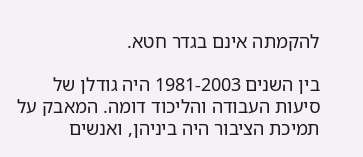להקמתה אינם בגדר חטא.

בין השנים 1981-2003 היה גודלן של סיעות העבודה והליכוד דומה. המאבק על תמיכת הציבור היה ביניהן, ואנשים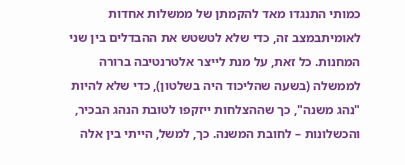כמותי התנגדו מאד להקמתן של ממשלות אחדות לאומיתבמצב זה, כדי שלא לטשטש את ההבדלים בין שני המחנות. כל זאת, על מנת לייצר אלטרנטיבה ברורה לממשלה (בשעה שהליכוד היה בשלטון), כדי שלא להיות "נהג משנה", כך שההצלחות ייזקפו לטובת הנהג הבכיר, והכשלונות – לחובת המשנה. כך, למשל, הייתי בין אלה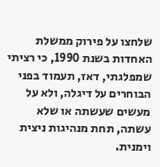שלחצו על פירוק ממשלת האחדות בשנת 1990, כי רציתי שמפלגתי, דאז, תעמוד בפני הבוחרים על דיגלה, ולא על מעשים שעשתה או שלא עשתה, תחת מנהיגות ניצית וימנית.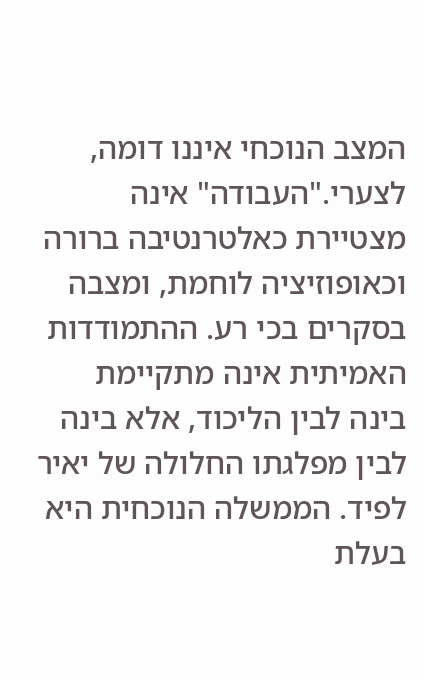המצב הנוכחי איננו דומה, לצערי."העבודה" אינה מצטיירת כאלטרנטיבה ברורה וכאופוזיציה לוחמת, ומצבה בסקרים בכי רע. ההתמודדות האמיתית אינה מתקיימת בינה לבין הליכוד, אלא בינה לבין מפלגתו החלולה של יאיר לפיד. הממשלה הנוכחית היא בעלת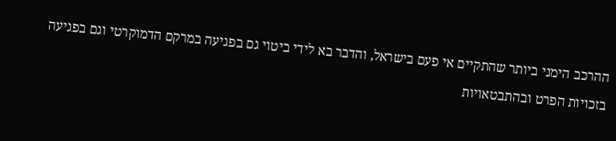ההרכב הימני ביותר שהתקיים אי פעם בישראל, והדבר בא לידי ביטוי גם בפגיעה במרקם הדמוקרטי וגם בפגיעה בזכויות הפרט ובהתבטאויות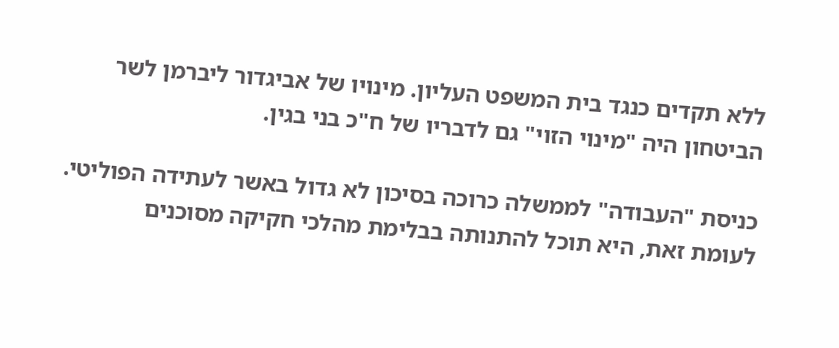ללא תקדים כנגד בית המשפט העליון. מינויו של אביגדור ליברמן לשר הביטחון היה "מינוי הזוי" גם לדבריו של ח"כ בני בגין.

כניסת "העבודה" לממשלה כרוכה בסיכון לא גדול באשר לעתידה הפוליטי. לעומת זאת, היא תוכל להתנותה בבלימת מהלכי חקיקה מסוכנים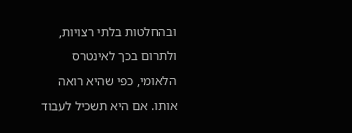ובהחלטות בלתי רצויות, ולתרום בכך לאינטרס הלאומי, כפי שהיא רואה אותו. אם היא תשכיל לעבוד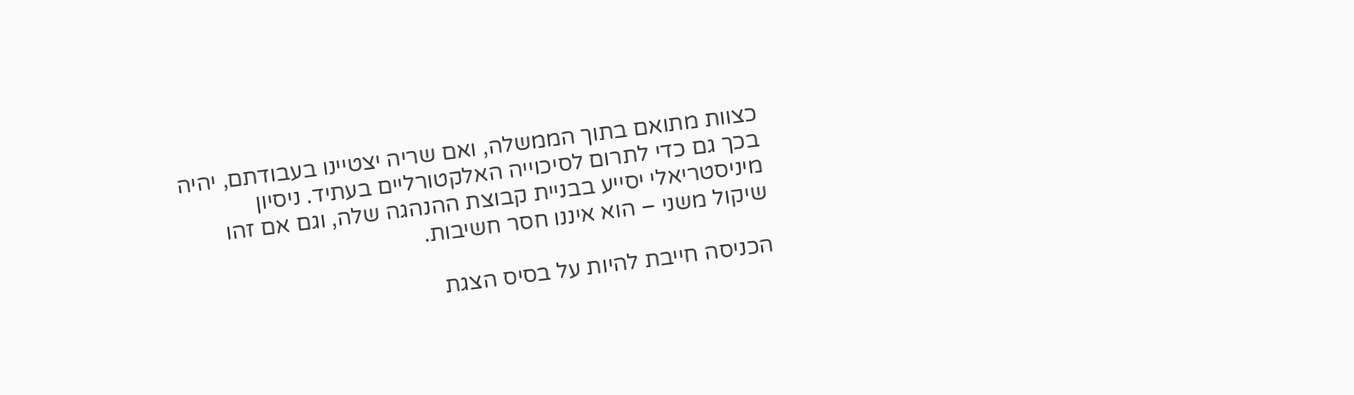כצוות מתואם בתוך הממשלה, ואם שריה יצטיינו בעבודתם, יהיה בכך גם כדי לתרום לסיכוייה האלקטורליים בעתיד. ניסיון מיניסטריאלי יסייע בבניית קבוצת ההנהגה שלה, וגם אם זהו שיקול משני – הוא איננו חסר חשיבות.

הכניסה חייבת להיות על בסיס הצגת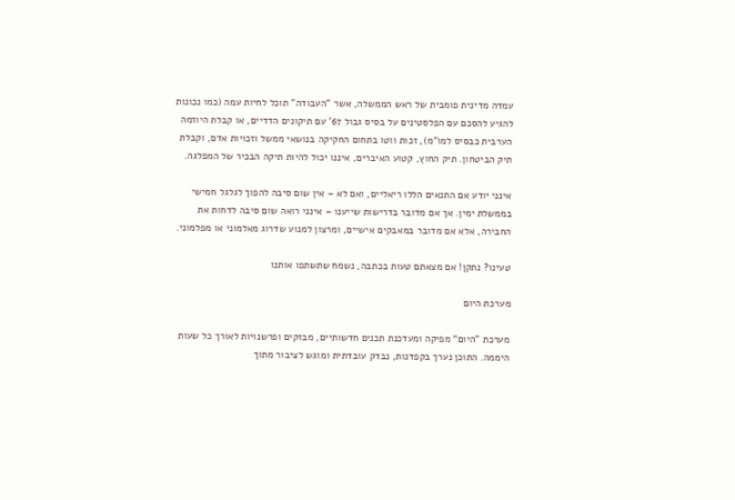עמדה מדינית פומבית של ראש הממשלה, אשר "העבודה" תוכל לחיות עמה (כמו נכונות להגיע להסכם עם הפלסטינים על בסיס גבול 67' עם תיקונים הדדיים, או קבלת היוזמה הערבית כבסיס למו"מ), זכות ווטו בתחום החקיקה בנושאי ממשל וזכויות אדם, וקבלת תיק הביטחון. תיק החוץ, קטוע האיברים, איננו יכול להיות תיקה הבכיר של המפלגה.

אינני יודע אם התנאים הללו ריאליים, ואם לא – אין שום סיבה להפוך לגלגל חמישי בממשלת ימין. אך אם מדובר בדרישות שייענו – אינני רואה שום סיבה לדחות את החבירה, אלא אם מדובר במאבקים אישיים, ומרצון למנוע שדרוג מאלמוני או מפלמוני.

טעינו? נתקן! אם מצאתם טעות בכתבה, נשמח שתשתפו אותנו

מערכת היום

מערכת "היום“ מפיקה ומעדכנת תכנים חדשותיים, מבזקים ופרשנויות לאורך כל שעות היממה. התוכן נערך בקפדנות, נבדק עובדתית ומוגש לציבור מתוך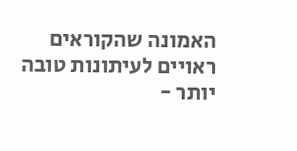האמונה שהקוראים ראויים לעיתונות טובה יותר -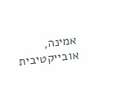אמינה, אובייקטיבית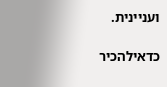ועניינית.

כדאילהכיר